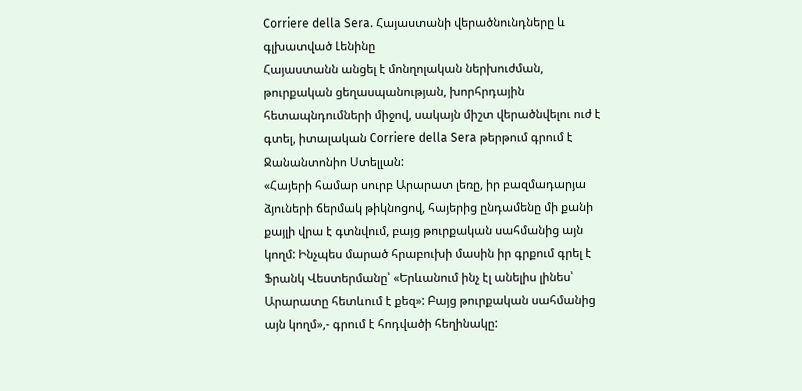Corriere della Sera. Հայաստանի վերածնունդները և գլխատված Լենինը
Հայաստանն անցել է մոնղոլական ներխուժման, թուրքական ցեղասպանության, խորհրդային հետապնդումների միջով, սակայն միշտ վերածնվելու ուժ է գտել, իտալական Corriere della Sera թերթում գրում է Ջանանտոնիո Ստելլան:
«Հայերի համար սուրբ Արարատ լեռը, իր բազմադարյա ձյուների ճերմակ թիկնոցով, հայերից ընդամենը մի քանի քայլի վրա է գտնվում, բայց թուրքական սահմանից այն կողմ: Ինչպես մարած հրաբուխի մասին իր գրքում գրել է Ֆրանկ Վեստերմանը՝ «Երևանում ինչ էլ անելիս լինես՝ Արարատը հետևում է քեզ»: Բայց թուրքական սահմանից այն կողմ»,- գրում է հոդվածի հեղինակը: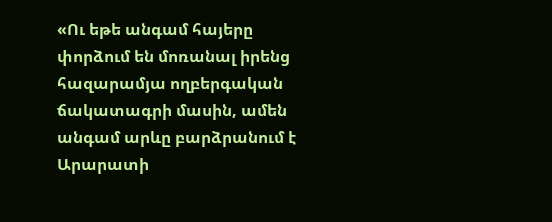«Ու եթե անգամ հայերը փորձում են մոռանալ իրենց հազարամյա ողբերգական ճակատագրի մասին, ամեն անգամ արևը բարձրանում է Արարատի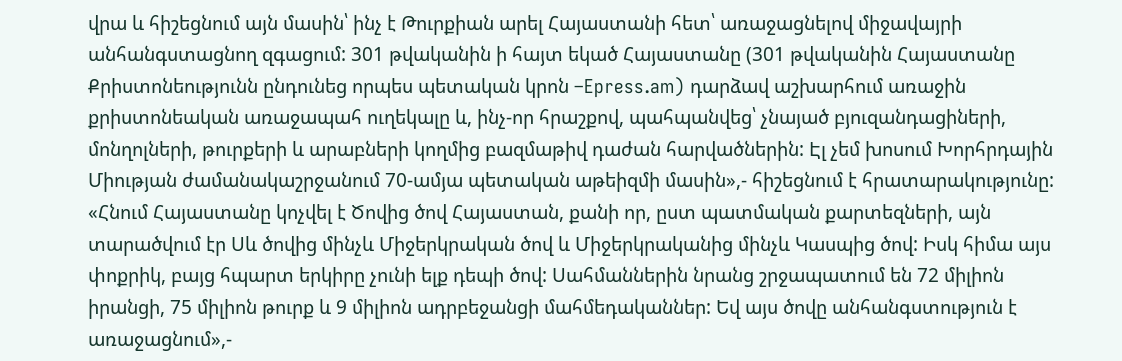վրա և հիշեցնում այն մասին՝ ինչ է Թուրքիան արել Հայաստանի հետ՝ առաջացնելով միջավայրի անհանգստացնող զգացում: 301 թվականին ի հայտ եկած Հայաստանը (301 թվականին Հայաստանը Քրիստոնեությունն ընդունեց որպես պետական կրոն –Epress.am) դարձավ աշխարհում առաջին քրիստոնեական առաջապահ ուղեկալը և, ինչ-որ հրաշքով, պահպանվեց՝ չնայած բյուզանդացիների, մոնղոլների, թուրքերի և արաբների կողմից բազմաթիվ դաժան հարվածներին: Էլ չեմ խոսում Խորհրդային Միության ժամանակաշրջանում 70-ամյա պետական աթեիզմի մասին»,- հիշեցնում է հրատարակությունը:
«Հնում Հայաստանը կոչվել է Ծովից ծով Հայաստան, քանի որ, ըստ պատմական քարտեզների, այն տարածվում էր Սև ծովից մինչև Միջերկրական ծով և Միջերկրականից մինչև Կասպից ծով: Իսկ հիմա այս փոքրիկ, բայց հպարտ երկիրը չունի ելք դեպի ծով: Սահմաններին նրանց շրջապատում են 72 միլիոն իրանցի, 75 միլիոն թուրք և 9 միլիոն ադրբեջանցի մահմեդականներ: Եվ այս ծովը անհանգստություն է առաջացնում»,-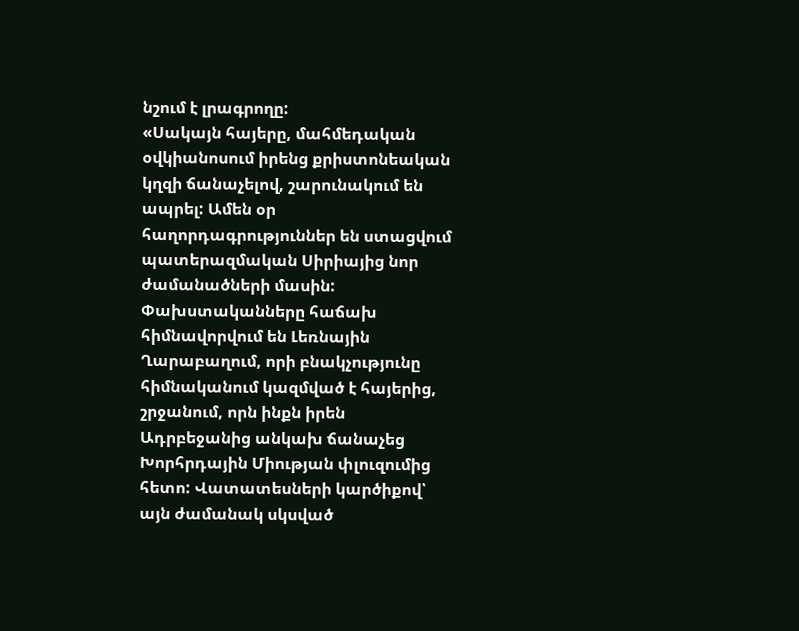նշում է լրագրողը:
«Սակայն հայերը, մահմեդական օվկիանոսում իրենց քրիստոնեական կղզի ճանաչելով, շարունակում են ապրել: Ամեն օր հաղորդագրություններ են ստացվում պատերազմական Սիրիայից նոր ժամանածների մասին: Փախստականները հաճախ հիմնավորվում են Լեռնային Ղարաբաղում, որի բնակչությունը հիմնականում կազմված է հայերից, շրջանում, որն ինքն իրեն Ադրբեջանից անկախ ճանաչեց Խորհրդային Միության փլուզումից հետո: Վատատեսների կարծիքով՝ այն ժամանակ սկսված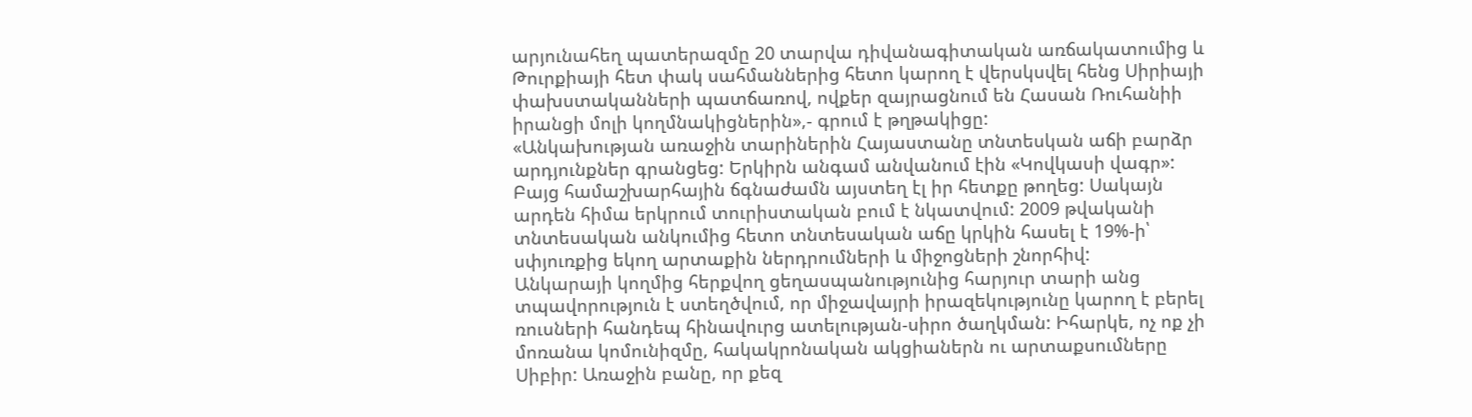արյունահեղ պատերազմը 20 տարվա դիվանագիտական առճակատումից և Թուրքիայի հետ փակ սահմաններից հետո կարող է վերսկսվել հենց Սիրիայի փախստականների պատճառով, ովքեր զայրացնում են Հասան Ռուհանիի իրանցի մոլի կողմնակիցներին»,- գրում է թղթակիցը:
«Անկախության առաջին տարիներին Հայաստանը տնտեսկան աճի բարձր արդյունքներ գրանցեց: Երկիրն անգամ անվանում էին «Կովկասի վագր»: Բայց համաշխարհային ճգնաժամն այստեղ էլ իր հետքը թողեց: Սակայն արդեն հիմա երկրում տուրիստական բում է նկատվում: 2009 թվականի տնտեսական անկումից հետո տնտեսական աճը կրկին հասել է 19%-ի՝ սփյուռքից եկող արտաքին ներդրումների և միջոցների շնորհիվ:
Անկարայի կողմից հերքվող ցեղասպանությունից հարյուր տարի անց տպավորություն է ստեղծվում, որ միջավայրի իրազեկությունը կարող է բերել ռուսների հանդեպ հինավուրց ատելության-սիրո ծաղկման: Իհարկե, ոչ ոք չի մոռանա կոմունիզմը, հակակրոնական ակցիաներն ու արտաքսումները Սիբիր: Առաջին բանը, որ քեզ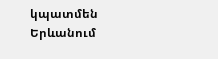կպատմեն Երևանում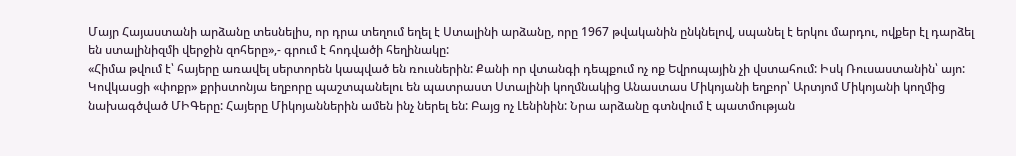Մայր Հայաստանի արձանը տեսնելիս, որ դրա տեղում եղել է Ստալինի արձանը, որը 1967 թվականին ընկնելով, սպանել է երկու մարդու, ովքեր էլ դարձել են ստալինիզմի վերջին զոհերը»,- գրում է հոդվածի հեղինակը:
«Հիմա թվում է՝ հայերը առավել սերտորեն կապված են ռուսներին: Քանի որ վտանգի դեպքում ոչ ոք Եվրոպային չի վստահում: Իսկ Ռուսաստանին՝ այո: Կովկասցի «փոքր» քրիստոնյա եղբորը պաշտպանելու են պատրաստ Ստալինի կողմնակից Անաստաս Միկոյանի եղբոր՝ Արտյոմ Միկոյանի կողմից նախագծված ՄԻԳերը: Հայերը Միկոյաններին ամեն ինչ ներել են: Բայց ոչ Լենինին: Նրա արձանը գտնվում է պատմության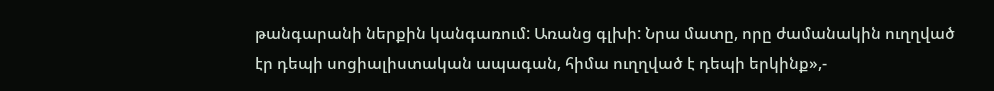թանգարանի ներքին կանգառում: Առանց գլխի: Նրա մատը, որը ժամանակին ուղղված էր դեպի սոցիալիստական ապագան, հիմա ուղղված է դեպի երկինք»,-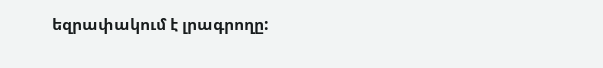եզրափակում է լրագրողը: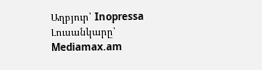Աղբյուր՝ Inopressa
Լուսանկարը՝ Mediamax.am